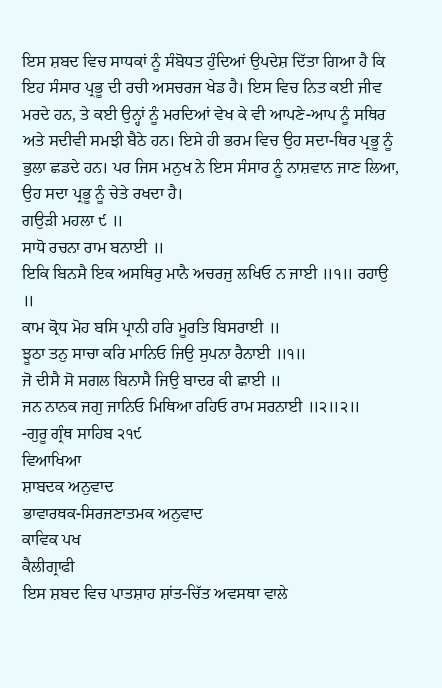ਇਸ ਸ਼ਬਦ ਵਿਚ ਸਾਧਕਾਂ ਨੂੰ ਸੰਬੋਧਤ ਹੁੰਦਿਆਂ ਉਪਦੇਸ਼ ਦਿੱਤਾ ਗਿਆ ਹੈ ਕਿ ਇਹ ਸੰਸਾਰ ਪ੍ਰਭੂ ਦੀ ਰਚੀ ਅਸਚਰਜ ਖੇਡ ਹੈ। ਇਸ ਵਿਚ ਨਿਤ ਕਈ ਜੀਵ ਮਰਦੇ ਹਨ, ਤੇ ਕਈ ਉਨ੍ਹਾਂ ਨੂੰ ਮਰਦਿਆਂ ਵੇਖ ਕੇ ਵੀ ਆਪਣੇ-ਆਪ ਨੂੰ ਸਥਿਰ ਅਤੇ ਸਦੀਵੀ ਸਮਝੀ ਬੈਠੇ ਹਨ। ਇਸੇ ਹੀ ਭਰਮ ਵਿਚ ਉਹ ਸਦਾ-ਥਿਰ ਪ੍ਰਭੂ ਨੂੰ ਭੁਲਾ ਛਡਦੇ ਹਨ। ਪਰ ਜਿਸ ਮਨੁਖ ਨੇ ਇਸ ਸੰਸਾਰ ਨੂੰ ਨਾਸ਼ਵਾਨ ਜਾਣ ਲਿਆ, ਉਹ ਸਦਾ ਪ੍ਰਭੂ ਨੂੰ ਚੇਤੇ ਰਖਦਾ ਹੈ।
ਗਉੜੀ ਮਹਲਾ ੯ ॥
ਸਾਧੋ ਰਚਨਾ ਰਾਮ ਬਨਾਈ ॥
ਇਕਿ ਬਿਨਸੈ ਇਕ ਅਸਥਿਰੁ ਮਾਨੈ ਅਚਰਜੁ ਲਖਿਓ ਨ ਜਾਈ ॥੧॥ ਰਹਾਉ ॥
ਕਾਮ ਕ੍ਰੋਧ ਮੋਹ ਬਸਿ ਪ੍ਰਾਨੀ ਹਰਿ ਮੂਰਤਿ ਬਿਸਰਾਈ ॥
ਝੂਠਾ ਤਨੁ ਸਾਚਾ ਕਰਿ ਮਾਨਿਓ ਜਿਉ ਸੁਪਨਾ ਰੈਨਾਈ ॥੧॥
ਜੋ ਦੀਸੈ ਸੋ ਸਗਲ ਬਿਨਾਸੈ ਜਿਉ ਬਾਦਰ ਕੀ ਛਾਈ ॥
ਜਨ ਨਾਨਕ ਜਗੁ ਜਾਨਿਓ ਮਿਥਿਆ ਰਹਿਓ ਰਾਮ ਸਰਨਾਈ ॥੨॥੨॥
-ਗੁਰੂ ਗ੍ਰੰਥ ਸਾਹਿਬ ੨੧੯
ਵਿਆਖਿਆ
ਸ਼ਾਬਦਕ ਅਨੁਵਾਦ
ਭਾਵਾਰਥਕ-ਸਿਰਜਣਾਤਮਕ ਅਨੁਵਾਦ
ਕਾਵਿਕ ਪਖ
ਕੈਲੀਗ੍ਰਾਫੀ
ਇਸ ਸ਼ਬਦ ਵਿਚ ਪਾਤਸ਼ਾਹ ਸ਼ਾਂਤ-ਚਿੱਤ ਅਵਸਥਾ ਵਾਲੇ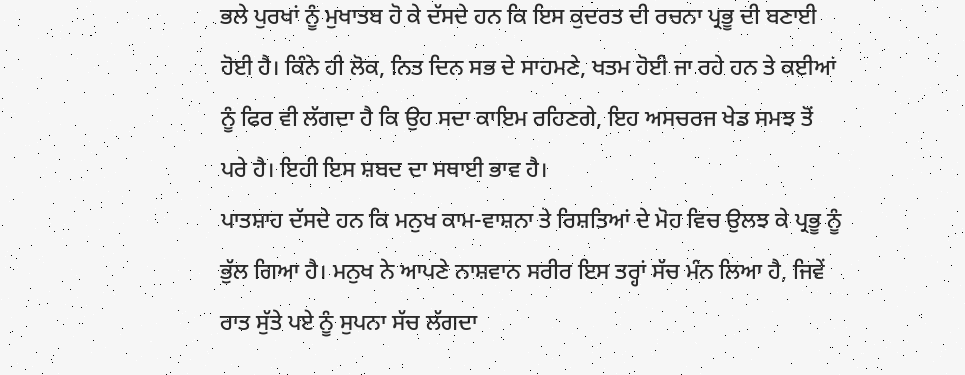ਭਲੇ ਪੁਰਖਾਂ ਨੂੰ ਮੁਖਾਤਬ ਹੋ ਕੇ ਦੱਸਦੇ ਹਨ ਕਿ ਇਸ ਕੁਦਰਤ ਦੀ ਰਚਨਾ ਪ੍ਰਭੂ ਦੀ ਬਣਾਈ ਹੋਈ ਹੈ। ਕਿੰਨੇ ਹੀ ਲੋਕ, ਨਿਤ ਦਿਨ ਸਭ ਦੇ ਸਾਹਮਣੇ, ਖਤਮ ਹੋਈ ਜਾ ਰਹੇ ਹਨ ਤੇ ਕਈਆਂ ਨੂੰ ਫਿਰ ਵੀ ਲੱਗਦਾ ਹੈ ਕਿ ਉਹ ਸਦਾ ਕਾਇਮ ਰਹਿਣਗੇ, ਇਹ ਅਸਚਰਜ ਖੇਡ ਸਮਝ ਤੋਂ ਪਰੇ ਹੈ। ਇਹੀ ਇਸ ਸ਼ਬਦ ਦਾ ਸਥਾਈ ਭਾਵ ਹੈ।
ਪਾਤਸ਼ਾਹ ਦੱਸਦੇ ਹਨ ਕਿ ਮਨੁਖ ਕਾਮ-ਵਾਸ਼ਨਾ ਤੇ ਰਿਸ਼ਤਿਆਂ ਦੇ ਮੋਹ ਵਿਚ ਉਲਝ ਕੇ ਪ੍ਰਭੂ ਨੂੰ ਭੁੱਲ ਗਿਆ ਹੈ। ਮਨੁਖ ਨੇ ਆਪਣੇ ਨਾਸ਼ਵਾਨ ਸਰੀਰ ਇਸ ਤਰ੍ਹਾਂ ਸੱਚ ਮੰਨ ਲਿਆ ਹੈ, ਜਿਵੇਂ ਰਾਤ ਸੁੱਤੇ ਪਏ ਨੂੰ ਸੁਪਨਾ ਸੱਚ ਲੱਗਦਾ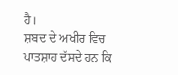ਹੈ।
ਸ਼ਬਦ ਦੇ ਅਖੀਰ ਵਿਚ ਪਾਤਸ਼ਾਹ ਦੱਸਦੇ ਹਨ ਕਿ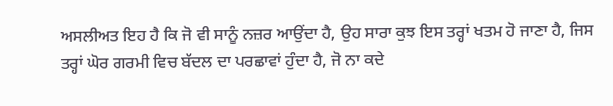ਅਸਲੀਅਤ ਇਹ ਹੈ ਕਿ ਜੋ ਵੀ ਸਾਨੂੰ ਨਜ਼ਰ ਆਉਂਦਾ ਹੈ, ਉਹ ਸਾਰਾ ਕੁਝ ਇਸ ਤਰ੍ਹਾਂ ਖਤਮ ਹੋ ਜਾਣਾ ਹੈ, ਜਿਸ ਤਰ੍ਹਾਂ ਘੋਰ ਗਰਮੀ ਵਿਚ ਬੱਦਲ ਦਾ ਪਰਛਾਵਾਂ ਹੁੰਦਾ ਹੈ, ਜੋ ਨਾ ਕਦੇ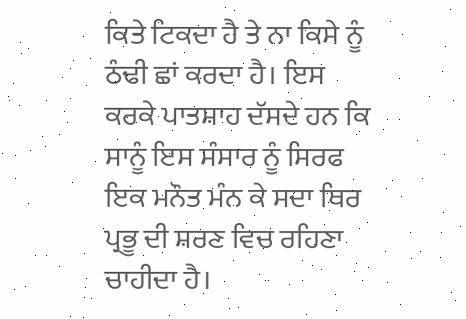ਕਿਤੇ ਟਿਕਦਾ ਹੈ ਤੇ ਨਾ ਕਿਸੇ ਨੂੰ ਠੰਢੀ ਛਾਂ ਕਰਦਾ ਹੈ। ਇਸ ਕਰਕੇ ਪਾਤਸ਼ਾਹ ਦੱਸਦੇ ਹਨ ਕਿ ਸਾਨੂੰ ਇਸ ਸੰਸਾਰ ਨੂੰ ਸਿਰਫ ਇਕ ਮਨੌਤ ਮੰਨ ਕੇ ਸਦਾ ਥਿਰ ਪ੍ਰਭੂ ਦੀ ਸ਼ਰਣ ਵਿਚ ਰਹਿਣਾ ਚਾਹੀਦਾ ਹੈ।